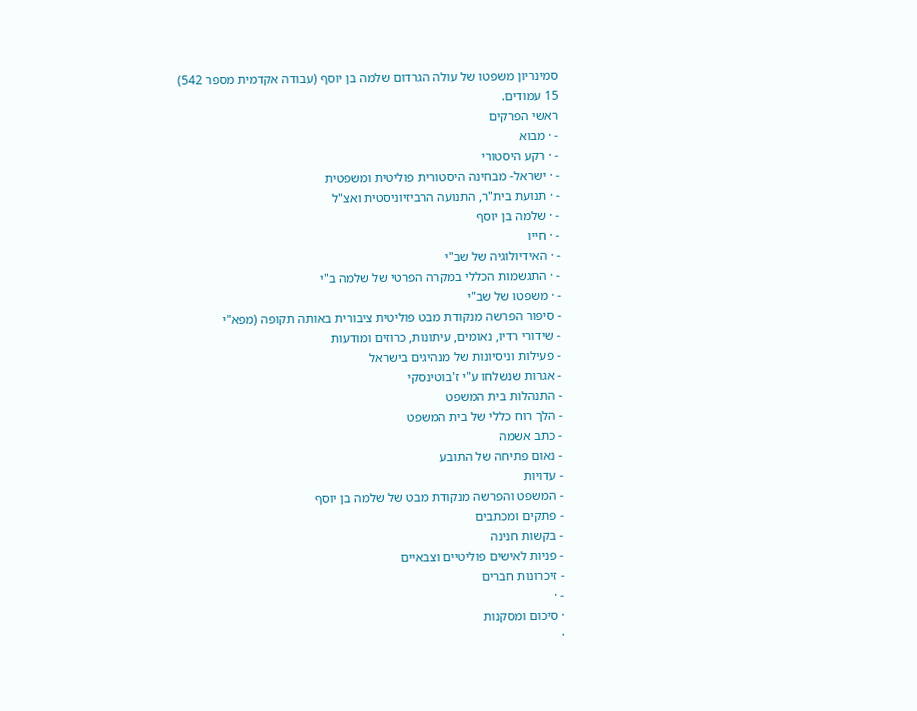סמינריון משפטו של עולה הגרדום שלמה בן יוסף (עבודה אקדמית מספר 542)
15 עמודים.
ראשי הפרקים
- · מבוא
- · רקע היסטורי
- · ישראל- מבחינה היסטורית פוליטית ומשפטית
- · תנועת בית"ר, התנועה הרביזיוניסטית ואצ"ל
- · שלמה בן יוסף
- · חייו
- · האידיולוגיה של שב"י
- · התגשמות הכללי במקרה הפרטי של שלמה ב"י
- · משפטו של שב"י
- סיפור הפרשה מנקודת מבט פוליטית ציבורית באותה תקופה (מפא"י
- שידורי רדיו, נאומים, עיתונות, כרוזים ומודעות
- פעילות וניסיונות של מנהיגים בישראל
- אגרות שנשלחו ע"י ז'בוטינסקי
- התנהלות בית המשפט
- הלך רוח כללי של בית המשפט
- כתב אשמה
- נאום פתיחה של התובע
- עדויות
- המשפט והפרשה מנקודת מבט של שלמה בן יוסף
- פתקים ומכתבים
- בקשות חנינה
- פניות לאישים פוליטיים וצבאיים
- זיכרונות חברים
- ·
· סיכום ומסקנות
·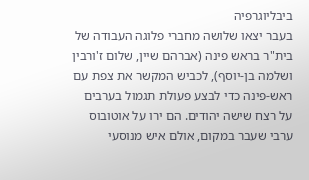ביבליוגרפיה
בעבר יצאו שלושה מחברי פלוגה העבודה של בית"ר בראש פינה (אברהם שיין, שלום ז'ורבין ושלמה בן-יוסף), לכביש המקשר את צפת עם ראש-פינה כדי לבצע פעולת תגמול בערבים על רצח שישה יהודים. הם ירו על אוטובוס ערבי שעבר במקום, אולם איש מנוסעי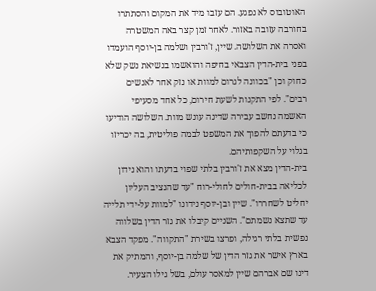האוטובוס לא נפגע. הם עזבו מיד את המקום והסתתרו בחורבה עזובה באזור. לאחר זמן קצר באה המשטרה ואסרה את השלושה. שיין, ז'ורבין ושלמה בן-יוסף הועמדו בפני בית-הדין הצבאי בחיפה והואשמו בנשיאת נשק שלא כחוק וכן "בכוונה לגרום למוות או נזק אחר לאנשים רבים". לפי התקנות לשעת חירום, כל אחד מסעיפי האשמה נחשב עבירה שדינה עונש מוות. השלושה הודיעו כי בדעתם להפוך את המשפט לבמה פוליטית, בה יכריזו בגלוי על השקפותיהם.
בית-הדין מצא את ז'ורבין בלתי שפוי בדעתו והוא נידון לכליאה בבית-חולים לחולי-רוח "עד שהנציב העליון יחליט לשחררו". שיין ובן-יוסף נידונו "למוות על-ידי תלייה עד שתצא נשמתם". השניים קיבלו את גזר הדין בשלווה נפשית בלתי רגילה, ופרצו בשירת "התקווה". מפקד הצבא בארץ אישר את גזר הדין של שלמה בן-יוסף, והמתיק את דינו שם אברהם שיין למאסר עולם, בשל גילו הצעיר.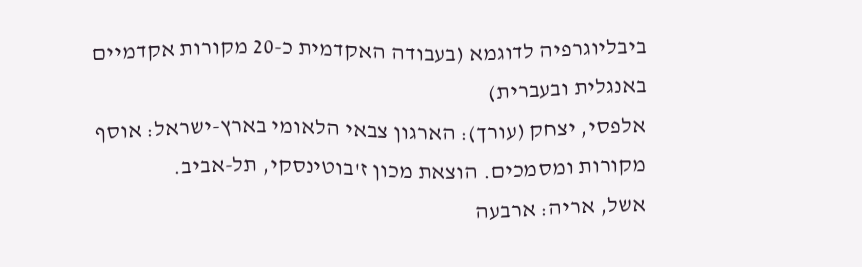ביבליוגרפיה לדוגמא (בעבודה האקדמית כ-20 מקורות אקדמיים באנגלית ובעברית)
אלפסי, יצחק (עורך): הארגון צבאי הלאומי בארץ-ישראל: אוסף מקורות ומסמכים. הוצאת מכון ז'בוטינסקי, תל-אביב.
אשל, אריה: ארבעה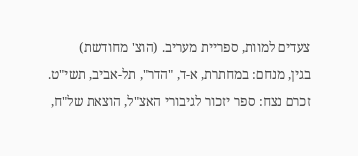צעדים למוות, ספריית מעריב. (הוצ' מחודשת)
בגין, מנחם: במחתרת, א-ד, "הדר", תל-אביב, תשי"ט.
זכרם נצח: ספר יזכור לגיבורי האצ"ל, הוצאת של"ח,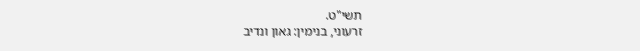תשי"ט.
זרעוני, בנימין: גאון ונדיב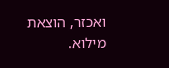ואכזר, הוצאת מילוא.